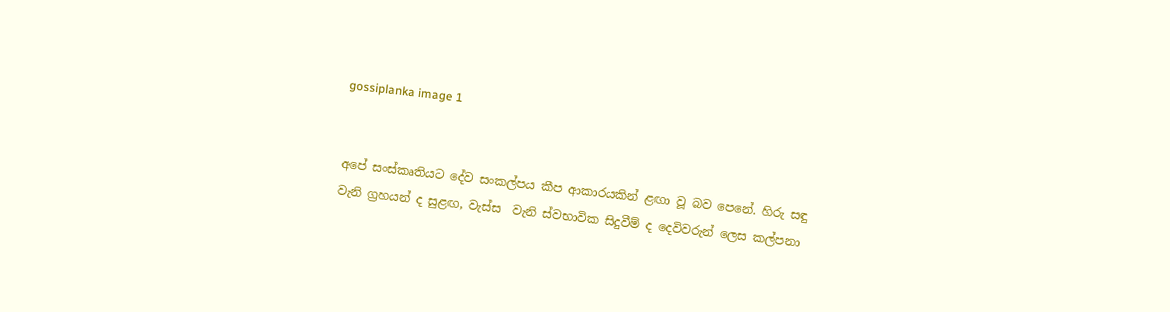gossiplanka image 1


අපේ සංස්කෘතියට දේව සංකල්පය කීප ආකාරයකින් ළඟා වූ බව පෙනේ. හිරු සඳු වැනි ග්‍රහයන් ද සුළඟ, වැස්ස  වැනි ස්වභාවික සිදුවීම් ද දෙවිවරුන් ලෙස කල්පනා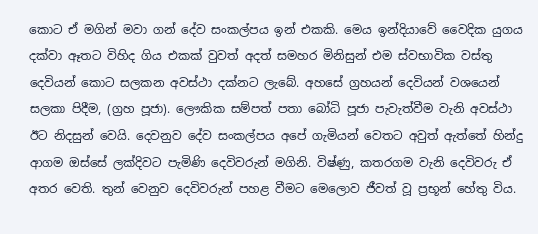කොට ඒ මගින් මවා ගන් දේව සංකල්පය ඉන් එකකි. මෙය ඉන්දියාවේ වෛදික යුගය දක්වා ඈතට විහිද ගිය එකක් වුවත් අදත් සමහර මිනිසුන් එම ස්වභාවික වස්තු දෙවියන් කොට සලකන අවස්ථා දක්නට ලැබේ. අහසේ ග්‍රහයන් දෙවියන් වශයෙන් සලකා පිදීම, (ග්‍රහ පූජා). ලෞකික සම්පත් පතා බෝධි පූජා පැවැත්වීම වැනි අවස්ථා ඊට නිදසුන් වෙයි. දෙවනුව දේව සංකල්පය අපේ ගැමියන් වෙතට අවුත් ඇත්තේ හින්දු ආගම ඔස්සේ ලක්දිවට පැමිණි දෙවිවරුන් මගිනි. විෂ්ණු, කතරගම වැනි දෙවිවරු ඒ අතර වෙති. තුන් වෙනුව දෙවිවරුන් පහළ වීමට මෙලොව ජීවත් වූ ප්‍රභූන් හේතු විය.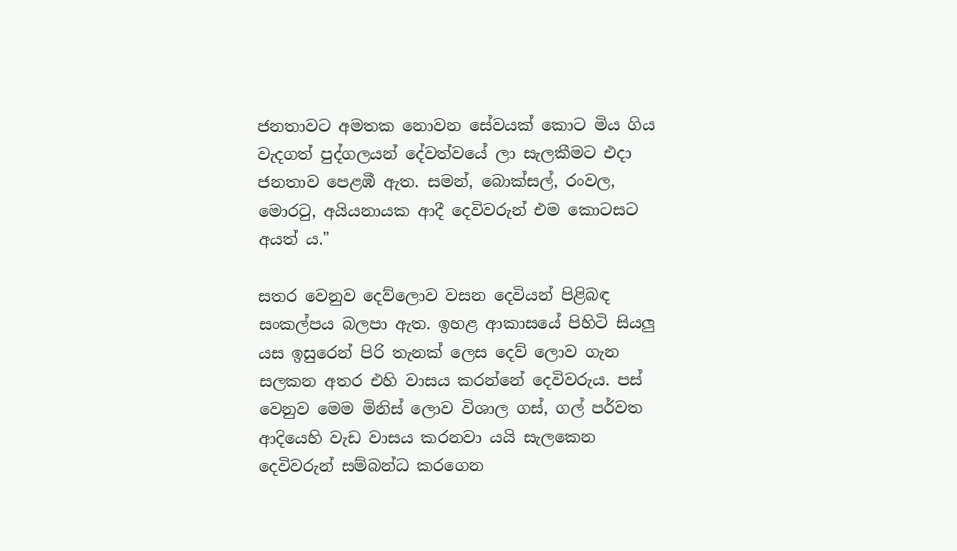ජනතාවට අමතක නොවන සේවයක් කොට මිය ගිය වැදගත් පුද්ගලයන් දේවත්වයේ ලා සැලකීමට එදා ජනතාව පෙළඹී ඇත. සමන්, බොක්සල්, රංවල, මොරටු, අයියනායක ආදී දෙවිවරුන් එම කොටසට අයත් ය."

සතර වෙනුව දෙව්ලොව වසන දෙවියන් පිළිබඳ සංකල්පය බලපා ඇත. ඉහළ ආකාසයේ පිහිටි සියලු යස ඉසුරෙන් පිරි තැනක් ලෙස දෙව් ලොව ගැන සලකන අතර එහි වාසය කරන්නේ දෙවිවරුය. පස් වෙනුව මෙම මිනිස් ලොව විශාල ගස්, ගල් පර්වත ආදියෙහි වැඩ වාසය කරනවා යයි සැලකෙන දෙවිවරුන් සම්බන්ධ කරගෙන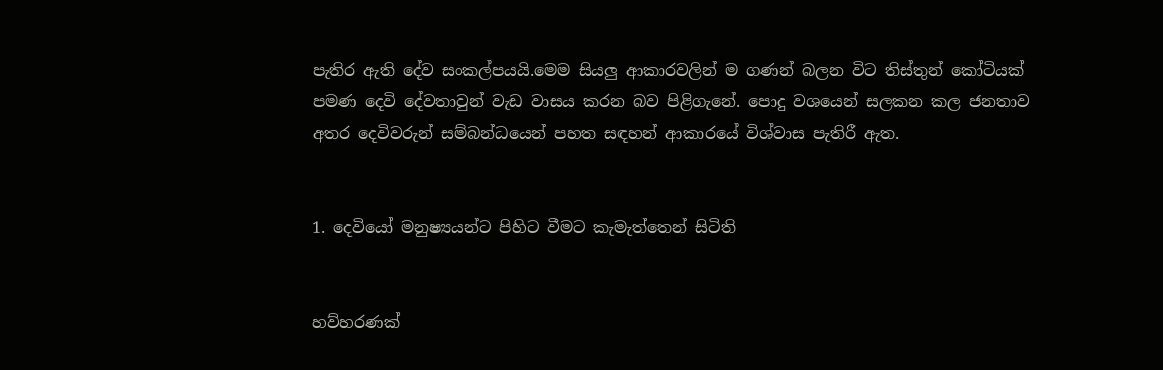පැතිර ඇති දේව සංකල්පයයි.මෙම සියලු ආකාරවලින් ම ගණන් බලන විට තිස්තුන් කෝටියක් පමණ දෙවි දේවතාවුන් වැඩ වාසය කරන බව පිළිගැනේ. පොදු වශයෙන් සලකන කල ජනතාව අතර දෙවිවරුන් සම්බන්ධයෙන් පහත සඳහන් ආකාරයේ විශ්වාස පැතිරී ඇත.


1. දෙවියෝ මනුෂ්‍යයන්ට පිහිට වීමට කැමැත්තෙන් සිටිති


හව්හරණක්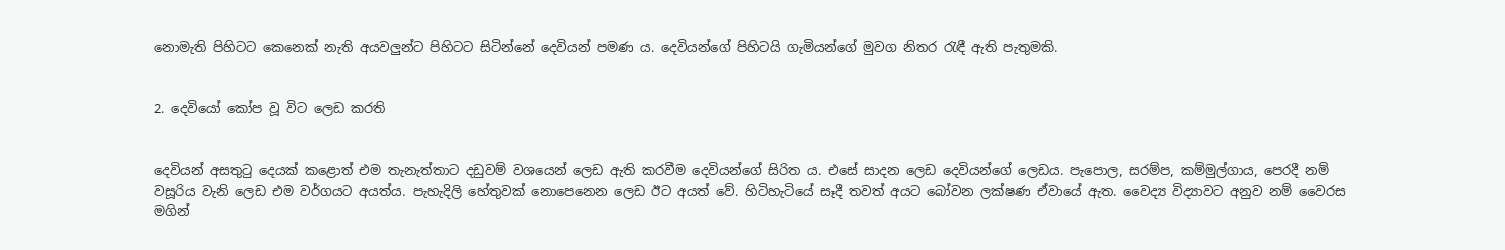නොමැති පිහිටට කෙනෙක් නැති අයවලුන්ට පිහිටට සිටින්නේ දෙවියන් පමණ ය. දෙවියන්ගේ පිහිටයි ගැමියන්ගේ මුවග නිතර රැඳී ඇති පැතුමකි.


2. දෙවියෝ කෝප වූ විට ලෙඩ කරති


දෙවියන් අසතුටු දෙයක් කළොත් එම තැනැත්තාට දඩුවම් වශයෙන් ලෙඩ ඇති කරවීම දෙවියන්ගේ සිරිත ය. එසේ සාදන ලෙඩ දෙවියන්ගේ ලෙඩය. පැපොල, සරම්ප, කම්මුල්ගාය, පෙරදී නම් වසූරිය වැනි ලෙඩ එම වර්ගයට අයත්ය. පැහැදිලි හේතුවක් නොපෙනෙන ලෙඩ ඊට අයත් වේ. හිටිහැටියේ සෑදී තවත් අයට බෝවන ලක්ෂණ ඒවායේ ඇත. වෛද්‍ය විද්‍යාවට අනුව නම් වෛරස මගින්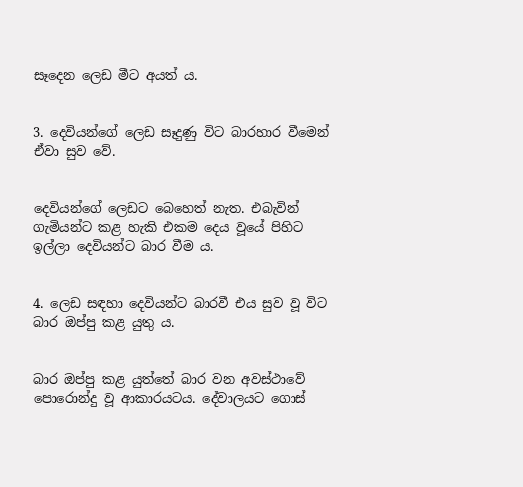සෑදෙන ලෙඩ මීට අයත් ය.


3. දෙවියන්ගේ ලෙඩ සෑදුණු විට බාරහාර වීමෙන් ඒවා සුව වේ.


දෙවියන්ගේ ලෙඩට බෙහෙත් නැත. එබැවින් ගැමියන්ට කළ හැකි එකම දෙය වූයේ පිහිට ඉල්ලා දෙවියන්ට බාර වීම ය.


4. ලෙඩ සඳහා දෙවියන්ට බාරවී එය සුව වූ විට බාර ඔප්පු කළ යුතු ය.


බාර ඔප්පු කළ යුත්තේ බාර වන අවස්ථාවේ පොරොන්දු වූ ආකාරයටය. දේවාලයට ගොස්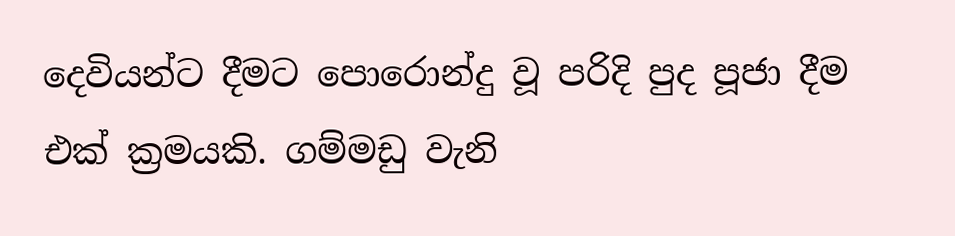දෙවියන්ට දීමට පොරොන්දු වූ පරිදි පුද පූජා දීම එක් ක්‍රමයකි. ගම්මඩු වැනි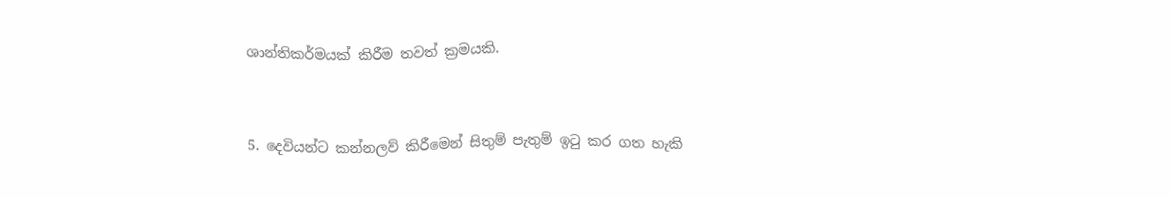ශාන්තිකර්මයක් කිරීම තවත් ක්‍රමයකි.


5. දෙවියන්ට කන්නලව් කිරීමෙන් සිතුම් පැතුම් ඉටු කර ගත හැකි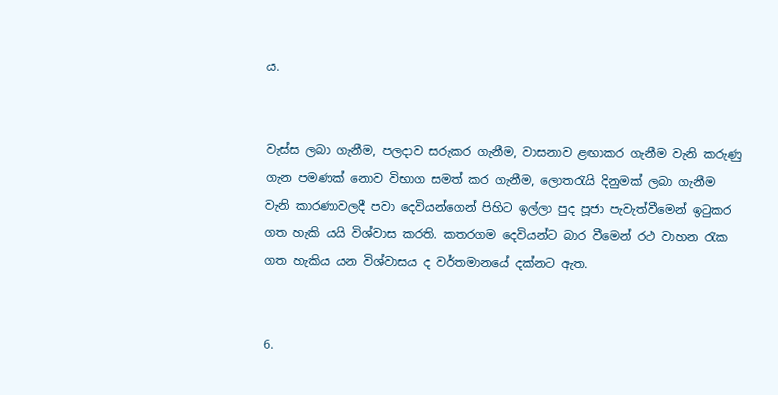ය.


වැස්ස ලබා ගැනීම, පලදාව සරුකර ගැනීම, වාසනාව ළඟාකර ගැනීම වැනි කරුණු ගැන පමණක් නොව විභාග සමත් කර ගැනීම, ලොතරැයි දිනුමක් ලබා ගැනීම වැනි කාරණාවලදී පවා දෙවියන්ගෙන් පිහිට ඉල්ලා පුද පූජා පැවැත්වීමෙන් ඉටුකර ගත හැකි යයි විශ්වාස කරති. කතරගම දෙවියන්ට බාර වීමෙන් රථ වාහන රැක ගත හැකිය යන විශ්වාසය ද වර්තමානයේ දක්නට ඇත.


6.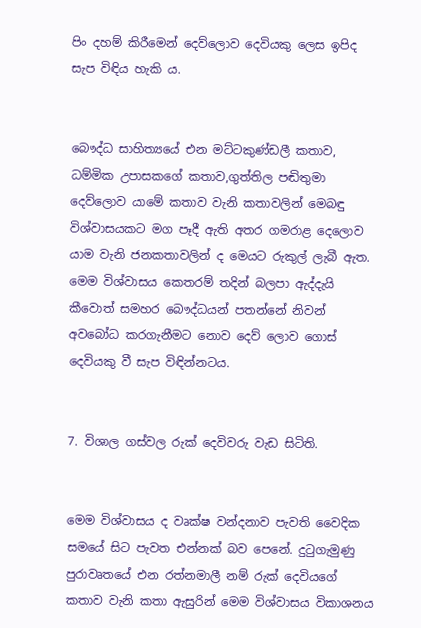පිං දහම් කිරීමෙන් දෙව්ලොව දෙවියකු ලෙස ඉපිද සැප විඳිය හැකි ය.


බෞද්ධ සාහිත්‍යයේ එන මට්ටකුණ්ඩලී කතාව, ධම්මික උපාසකගේ කතාව,ගුත්තිල පඬිතුමා දෙව්ලොව යාමේ කතාව වැනි කතාවලින් මෙබඳු විශ්වාසයකට මග පෑදී ඇති අතර ගමරාළ දෙලොව යාම වැනි ජනකතාවලින් ද මෙයට රුකුල් ලැබී ඇත. මෙම විශ්වාසය කෙතරම් තදින් බලපා ඇද්දැයි කීවොත් සමහර බෞද්ධයන් පතන්නේ නිවන් අවබෝධ කරගැනීමට නොව දෙව් ලොව ගොස් දෙවියකු වී සැප විඳින්නටය.


7. විශාල ගස්වල රුක් දෙවිවරු වැඩ සිටිති.


මෙම විශ්වාසය ද වෘක්ෂ වන්දනාව පැවති වෛදික සමයේ සිට පැවත එන්නක් බව පෙනේ. දුටුගැමුණු පුරාවෘතයේ එන රත්නමාලී නම් රුක් දෙවියගේ කතාව වැනි කතා ඇසුරින් මෙම විශ්වාසය විකාශනය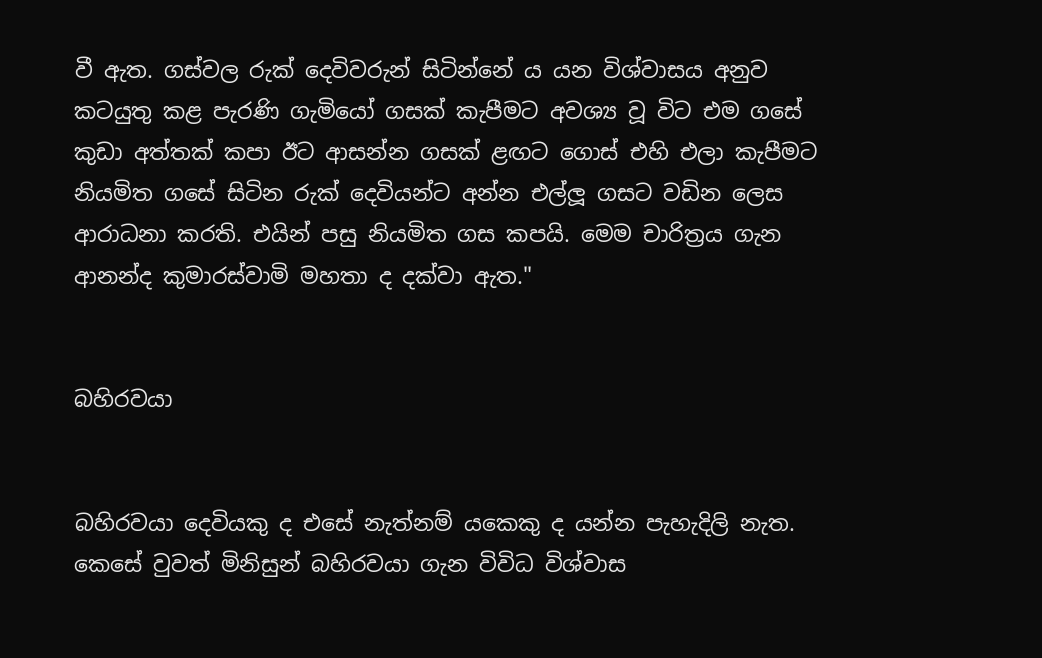වී ඇත. ගස්වල රුක් දෙවිවරුන් සිටින්නේ ය යන විශ්වාසය අනුව කටයුතු කළ පැරණි ගැමියෝ ගසක් කැපීමට අවශ්‍ය වූ විට එම ගසේ කුඩා අත්තක් කපා ඊට ආසන්න ගසක් ළඟට ගොස් එහි එලා කැපීමට නියමිත ගසේ සිටින රුක් දෙවියන්ට අන්න එල්ලූ ගසට වඩින ලෙස ආරාධනා කරති. එයින් පසු නියමිත ගස කපයි. මෙම චාරිත්‍රය ගැන ආනන්ද කුමාරස්වාමි මහතා ද දක්වා ඇත."


බහිරවයා


බහිරවයා දෙවියකු ද එසේ නැත්නම් යකෙකු ද යන්න පැහැදිලි නැත. කෙසේ වුවත් මිනිසුන් බහිරවයා ගැන විවිධ විශ්වාස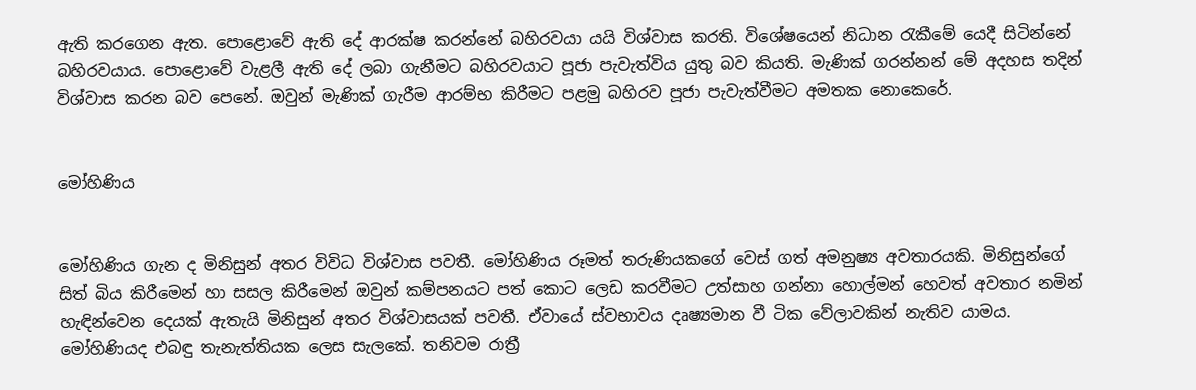ඇති කරගෙන ඇත. පොළොවේ ඇති දේ ආරක්ෂ කරන්නේ බහිරවයා යයි විශ්වාස කරති. විශේෂයෙන් නිධාන රැකීමේ යෙදී සිටින්නේ බහිරවයාය. පොළොවේ වැළලී ඇති දේ ලබා ගැනීමට බහිරවයාට පූජා පැවැත්විය යුතු බව කියති. මැණික් ගරන්නන් මේ අදහස තදින් විශ්වාස කරන බව පෙනේ. ඔවුන් මැණික් ගැරීම ආරම්භ කිරීමට පළමු බහිරව පූජා පැවැත්වීමට අමතක නොකෙරේ.


මෝහිණිය


මෝහිණිය ගැන ද මිනිසුන් අතර විවිධ විශ්වාස පවතී. මෝහිණිය රූමත් තරුණියකගේ වෙස් ගත් අමනුෂ්‍ය අවතාරයකි. මිනිසුන්ගේ සිත් බිය කිරීමෙන් හා සසල කිරීමෙන් ඔවුන් කම්පනයට පත් කොට ලෙඩ කරවීමට උත්සාහ ගන්නා හොල්මන් හෙවත් අවතාර නමින් හැඳින්වෙන දෙයක් ඇතැයි මිනිසුන් අතර විශ්වාසයක් පවතී. ඒවායේ ස්වභාවය දෘෂ්‍යමාන වී ටික වේලාවකින් නැතිව යාමය. මෝහිණියද එබඳු තැනැත්තියක ලෙස සැලකේ. තනිවම රාත්‍රී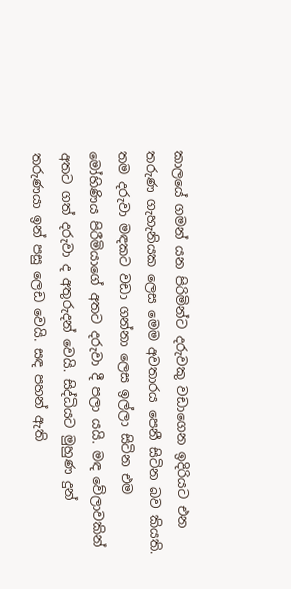කාලයේ ගමන් යන පිරිමින්ට දරුවකු වඩාගෙන ඉදිරියට එන තරුණ ගැහැනියක ලෙස මෙම අවතාරය පෙනී සිටින බව කියති. තම දරුවා මඳකට වඩා ගන්නා ලෙස ඉල්ලා සිටින එම මෝහිණිය පිරීමියාගේ අතට දරුවා දී පලා යයි. මඳ වේලාවකින් අතට ගත් දරුවා ද අතුරුදන් වෙයි. සිද්ධියට මුහුණ දුන් තරුණයා ඉන් පසු ලෙඩ වෙයි. සඳ පහන් ඇති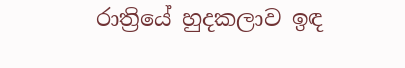රාත්‍රියේ හුදකලාව ඉඳ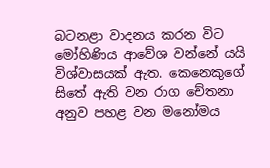බටනළා වාදනය කරන විට මෝහිණිය ආවේශ වන්නේ යයි විශ්වාසයක් ඇත. කෙනෙකුගේ සිතේ ඇති වන රාග චේතනා අනුව පහළ වන මනෝමය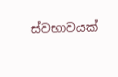ස්වභාවයක්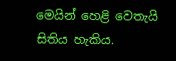මෙයින් හෙළි වෙතැයි සිතිය හැකිය.